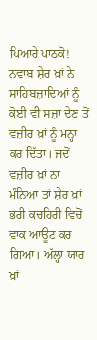ਪਿਆਰੇ ਪਾਠਕੋ! ਨਵਾਬ ਸ਼ੇਰ ਖ਼ਾਂ ਨੇ ਸਾਹਿਬਜ਼ਾਦਿਆਂ ਨੂੰ ਕੋਈ ਵੀ ਸਜ਼ਾ ਦੇਣ ਤੋਂ ਵਜ਼ੀਰ ਖ਼ਾਂ ਨੂੰ ਮਨ੍ਹਾ ਕਰ ਦਿੱਤਾ। ਜਦੋਂ ਵਜ਼ੀਰ ਖ਼ਾਂ ਨਾ ਮੰਨਿਆ ਤਾਂ ਸ਼ੇਰ ਖ਼ਾਂ ਭਰੀ ਕਚਹਿਰੀ ਵਿਚੋਂ ਵਾਕ ਆਊਟ ਕਰ ਗਿਆ। ਅੱਲ੍ਹਾ ਯਾਰ ਖ਼ਾਂ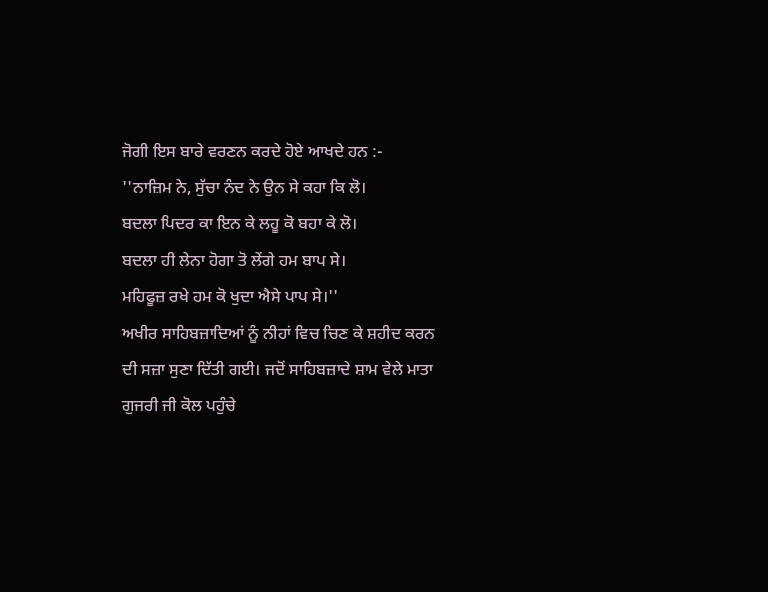ਜੋਗੀ ਇਸ ਬਾਰੇ ਵਰਣਨ ਕਰਦੇ ਹੋਏ ਆਖਦੇ ਹਨ :-
''ਨਾਜ਼ਿਮ ਨੇ, ਸੁੱਚਾ ਨੰਦ ਨੇ ਉਨ ਸੇ ਕਹਾ ਕਿ ਲੋ।
ਬਦਲਾ ਪਿਦਰ ਕਾ ਇਨ ਕੇ ਲਹੂ ਕੋ ਬਹਾ ਕੇ ਲੋ।
ਬਦਲਾ ਹੀ ਲੇਨਾ ਹੋਗਾ ਤੋ ਲੇਂਗੇ ਹਮ ਬਾਪ ਸੇ।
ਮਹਿਫੂਜ਼ ਰਖੇ ਹਮ ਕੋ ਖੁਦਾ ਐਸੇ ਪਾਪ ਸੇ।''
ਅਖੀਰ ਸਾਹਿਬਜ਼ਾਦਿਆਂ ਨੂੰ ਨੀਹਾਂ ਵਿਚ ਚਿਣ ਕੇ ਸ਼ਹੀਦ ਕਰਨ ਦੀ ਸਜ਼ਾ ਸੁਣਾ ਦਿੱਤੀ ਗਈ। ਜਦੋਂ ਸਾਹਿਬਜ਼ਾਦੇ ਸ਼ਾਮ ਵੇਲੇ ਮਾਤਾ ਗੁਜਰੀ ਜੀ ਕੋਲ ਪਹੁੰਚੇ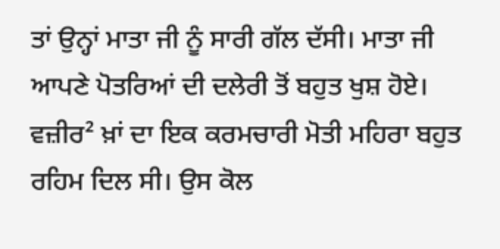ਤਾਂ ਉਨ੍ਹਾਂ ਮਾਤਾ ਜੀ ਨੂੰ ਸਾਰੀ ਗੱਲ ਦੱਸੀ। ਮਾਤਾ ਜੀ ਆਪਣੇ ਪੋਤਰਿਆਂ ਦੀ ਦਲੇਰੀ ਤੋਂ ਬਹੁਤ ਖੁਸ਼ ਹੋਏ। ਵਜ਼ੀਰ² ਖ਼ਾਂ ਦਾ ਇਕ ਕਰਮਚਾਰੀ ਮੋਤੀ ਮਹਿਰਾ ਬਹੁਤ ਰਹਿਮ ਦਿਲ ਸੀ। ਉਸ ਕੋਲ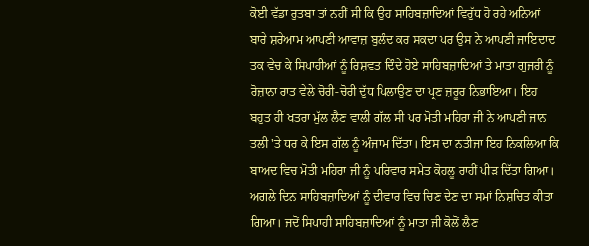ਕੋਈ ਵੱਡਾ ਰੁਤਬਾ ਤਾਂ ਨਹੀਂ ਸੀ ਕਿ ਉਹ ਸਾਹਿਬਜ਼ਾਦਿਆਂ ਵਿਰੁੱਧ ਹੋ ਰਹੇ ਅਨਿਆਂ ਬਾਰੇ ਸ਼ਰੇਆਮ ਆਪਣੀ ਆਵਾਜ਼ ਬੁਲੰਦ ਕਰ ਸਕਦਾ ਪਰ ਉਸ ਨੇ ਆਪਣੀ ਜਾਇਦਾਦ ਤਕ ਵੇਚ ਕੇ ਸਿਪਾਹੀਆਂ ਨੂੰ ਰਿਸ਼ਵਤ ਦਿੰਦੇ ਹੋਏ ਸਾਹਿਬਜ਼ਾਦਿਆਂ ਤੇ ਮਾਤਾ ਗੁਜਰੀ ਨੂੰ ਰੋਜ਼ਾਨਾ ਰਾਤ ਵੇਲੇ ਚੋਰੀ-ਚੋਰੀ ਦੁੱਧ ਪਿਲਾਉਣ ਦਾ ਪ੍ਰਣ ਜ਼ਰੂਰ ਨਿਭਾਇਆ। ਇਹ ਬਹੁਤ ਹੀ ਖਤਰਾ ਮੁੱਲ ਲੈਣ ਵਾਲੀ ਗੱਲ ਸੀ ਪਰ ਮੋਤੀ ਮਹਿਰਾ ਜੀ ਨੇ ਆਪਣੀ ਜਾਨ ਤਲੀ 'ਤੇ ਧਰ ਕੇ ਇਸ ਗੱਲ ਨੂੰ ਅੰਜਾਮ ਦਿੱਤਾ। ਇਸ ਦਾ ਨਤੀਜਾ ਇਹ ਨਿਕਲਿਆ ਕਿ ਬਾਅਦ ਵਿਚ ਮੋਤੀ ਮਹਿਰਾ ਜੀ ਨੂੰ ਪਰਿਵਾਰ ਸਮੇਤ ਕੋਹਲੂ ਰਾਹੀਂ ਪੀੜ ਦਿੱਤਾ ਗਿਆ।
ਅਗਲੇ ਦਿਨ ਸਾਹਿਬਜ਼ਾਦਿਆਂ ਨੂੰ ਦੀਵਾਰ ਵਿਚ ਚਿਣ ਦੇਣ ਦਾ ਸਮਾਂ ਨਿਸ਼ਚਿਤ ਕੀਤਾ ਗਿਆ। ਜਦੋਂ ਸਿਪਾਹੀ ਸਾਹਿਬਜ਼ਾਦਿਆਂ ਨੂੰ ਮਾਤਾ ਜੀ ਕੋਲੋਂ ਲੈਣ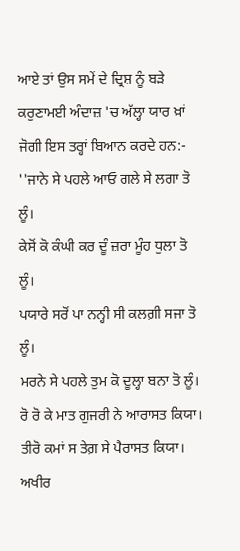ਆਏ ਤਾਂ ਉਸ ਸਮੇਂ ਦੇ ਦ੍ਰਿਸ਼ ਨੂੰ ਬੜੇ ਕਰੁਣਾਮਈ ਅੰਦਾਜ਼ 'ਚ ਅੱਲ੍ਹਾ ਯਾਰ ਖ਼ਾਂ ਜੋਗੀ ਇਸ ਤਰ੍ਹਾਂ ਬਿਆਨ ਕਰਦੇ ਹਨ:-
''ਜਾਨੇ ਸੇ ਪਹਲੇ ਆਓ ਗਲੇ ਸੇ ਲਗਾ ਤੋ ਲੂੰ।
ਕੇਸੋਂ ਕੋ ਕੰਘੀ ਕਰ ਦੂੰ ਜ਼ਰਾ ਮੂੰਹ ਧੁਲਾ ਤੋ ਲੂੰ।
ਪਯਾਰੇ ਸਰੋਂ ਪਾ ਨਨ੍ਹੀ ਸੀ ਕਲਗ਼ੀ ਸਜਾ ਤੋ ਲੂੰ।
ਮਰਨੇ ਸੇ ਪਹਲੇ ਤੁਮ ਕੋ ਦੂਲ੍ਹਾ ਬਨਾ ਤੋ ਲੂੰ।
ਰੋ ਰੋ ਕੇ ਮਾਤ ਗੁਜਰੀ ਨੇ ਆਰਾਸਤ ਕਿਯਾ।
ਤੀਰੋ ਕਮਾਂ ਸ ਤੇਗ਼ ਸੇ ਪੈਰਾਸਤ ਕਿਯਾ।
ਅਖੀਰ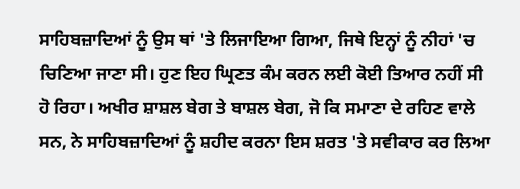ਸਾਹਿਬਜ਼ਾਦਿਆਂ ਨੂੰ ਉਸ ਥਾਂ 'ਤੇ ਲਿਜਾਇਆ ਗਿਆ, ਜਿਥੇ ਇਨ੍ਹਾਂ ਨੂੰ ਨੀਹਾਂ 'ਚ ਚਿਣਿਆ ਜਾਣਾ ਸੀ। ਹੁਣ ਇਹ ਘ੍ਰਿਣਤ ਕੰਮ ਕਰਨ ਲਈ ਕੋਈ ਤਿਆਰ ਨਹੀਂ ਸੀ ਹੋ ਰਿਹਾ। ਅਖੀਰ ਸ਼ਾਸ਼ਲ ਬੇਗ ਤੇ ਬਾਸ਼ਲ ਬੇਗ, ਜੋ ਕਿ ਸਮਾਣਾ ਦੇ ਰਹਿਣ ਵਾਲੇ ਸਨ, ਨੇ ਸਾਹਿਬਜ਼ਾਦਿਆਂ ਨੂੰ ਸ਼ਹੀਦ ਕਰਨਾ ਇਸ ਸ਼ਰਤ 'ਤੇ ਸਵੀਕਾਰ ਕਰ ਲਿਆ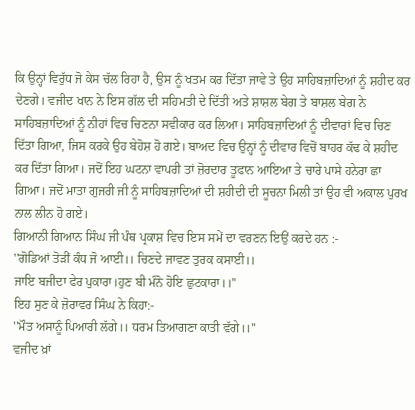ਕਿ ਉਨ੍ਹਾਂ ਵਿਰੁੱਧ ਜੋ ਕੇਸ ਚੱਲ ਰਿਹਾ ਹੈ, ਉਸ ਨੂੰ ਖਤਮ ਕਰ ਦਿੱਤਾ ਜਾਵੇ ਤੇ ਉਹ ਸਾਹਿਬਜ਼ਾਦਿਆਂ ਨੂੰ ਸ਼ਹੀਦ ਕਰ ਦੇਣਗੇ। ਵਜੀਦ ਖਾਨ ਨੇ ਇਸ ਗੱਲ ਦੀ ਸਹਿਮਤੀ ਦੇ ਦਿੱਤੀ ਅਤੇ ਸ਼ਾਸ਼ਲ ਬੇਗ ਤੇ ਬਾਸ਼ਲ ਬੇਗ ਨੇ ਸਾਹਿਬਜ਼ਾਦਿਆਂ ਨੂੰ ਨੀਹਾਂ ਵਿਚ ਚਿਣਨਾ ਸਵੀਕਾਰ ਕਰ ਲਿਆ। ਸਾਹਿਬਜ਼ਾਦਿਆਂ ਨੂੰ ਦੀਵਾਰਾਂ ਵਿਚ ਚਿਣ ਦਿੱਤਾ ਗਿਆ, ਜਿਸ ਕਰਕੇ ਉਹ ਬੇਹੋਸ਼ ਹੋ ਗਏ। ਬਾਅਦ ਵਿਚ ਉਨ੍ਹਾਂ ਨੂੰ ਦੀਵਾਰ ਵਿਚੋਂ ਬਾਹਰ ਕੱਢ ਕੇ ਸ਼ਹੀਦ ਕਰ ਦਿੱਤਾ ਗਿਆ। ਜਦੋਂ ਇਹ ਘਟਨਾ ਵਾਪਰੀ ਤਾਂ ਜ਼ੋਰਦਾਰ ਤੂਫਾਨ ਆਇਆ ਤੇ ਚਾਰੇ ਪਾਸੇ ਹਨੇਰਾ ਛਾ ਗਿਆ। ਜਦੋਂ ਮਾਤਾ ਗੁਜਰੀ ਜੀ ਨੂੰ ਸਾਹਿਬਜ਼ਾਦਿਆਂ ਦੀ ਸ਼ਹੀਦੀ ਦੀ ਸੂਚਨਾ ਮਿਲੀ ਤਾਂ ਉਹ ਵੀ ਅਕਾਲ ਪੁਰਖ ਨਾਲ ਲੀਨ ਹੋ ਗਏ।
ਗਿਆਨੀ ਗਿਆਨ ਸਿੰਘ ਜੀ ਪੰਥ ਪ੍ਰਕਾਸ਼ ਵਿਚ ਇਸ ਸਮੇਂ ਦਾ ਵਰਣਨ ਇਉਂ ਕਰਦੇ ਹਨ :-
''ਗੋਡਿਆਂ ਤੋੜੀਂ ਕੰਧ ਜੋ ਆਈ।। ਚਿਣਦੇ ਜਾਵਣ ਤੁਰਕ ਕਸਾਈ।।
ਜਾਇ ਬਜੀਦਾ ਫੇਰ ਪੁਕਾਰਾ।ਹੁਣ ਬੀ ਮੰਨੋ ਹੋਇ ਛੁਟਕਾਰਾ।।''
ਇਹ ਸੁਣ ਕੇ ਜ਼ੋਰਾਵਰ ਸਿੰਘ ਨੇ ਕਿਹਾ:-
''ਮੌਤ ਅਸਾਨੂੰ ਪਿਆਰੀ ਲੱਗੇ।। ਧਰਮ ਤਿਆਗਣਾ ਕਾਤੀ ਵੱਗੇ।।''
ਵਜੀਦ ਖ਼ਾਂ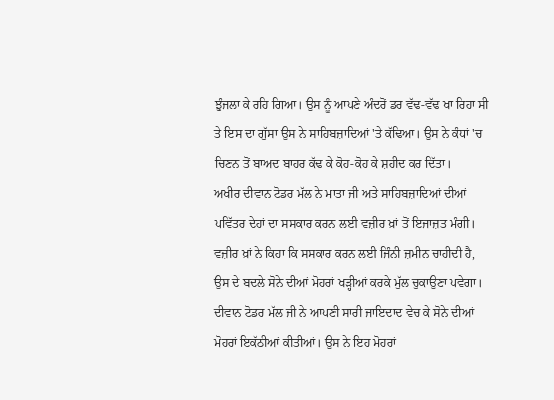ਝੁੰਜਲਾ ਕੇ ਰਹਿ ਗਿਆ। ਉਸ ਨੂੰ ਆਪਣੇ ਅੰਦਰੋਂ ਡਰ ਵੱਢ-ਵੱਢ ਖਾ ਰਿਹਾ ਸੀ ਤੇ ਇਸ ਦਾ ਗੁੱਸਾ ਉਸ ਨੇ ਸਾਹਿਬਜ਼ਾਦਿਆਂ 'ਤੇ ਕੱਢਿਆ। ਉਸ ਨੇ ਕੰਧਾਂ 'ਚ ਚਿਣਨ ਤੋਂ ਬਾਅਦ ਬਾਹਰ ਕੱਢ ਕੇ ਕੋਹ-ਕੋਹ ਕੇ ਸ਼ਹੀਦ ਕਰ ਦਿੱਤਾ।
ਅਖੀਰ ਦੀਵਾਨ ਟੋਡਰ ਮੱਲ ਨੇ ਮਾਤਾ ਜੀ ਅਤੇ ਸਾਹਿਬਜ਼ਾਦਿਆਂ ਦੀਆਂ ਪਵਿੱਤਰ ਦੇਹਾਂ ਦਾ ਸਸਕਾਰ ਕਰਨ ਲਈ ਵਜ਼ੀਰ ਖ਼ਾਂ ਤੋਂ ਇਜਾਜ਼ਤ ਮੰਗੀ। ਵਜ਼ੀਰ ਖ਼ਾਂ ਨੇ ਕਿਹਾ ਕਿ ਸਸਕਾਰ ਕਰਨ ਲਈ ਜਿੰਨੀ ਜ਼ਮੀਨ ਚਾਹੀਦੀ ਹੈ, ਉਸ ਦੇ ਬਦਲੇ ਸੋਨੇ ਦੀਆਂ ਮੋਹਰਾਂ ਖੜ੍ਹੀਆਂ ਕਰਕੇ ਮੁੱਲ ਚੁਕਾਉਣਾ ਪਵੇਗਾ। ਦੀਵਾਨ ਟੋਡਰ ਮੱਲ ਜੀ ਨੇ ਆਪਣੀ ਸਾਰੀ ਜਾਇਦਾਦ ਵੇਚ ਕੇ ਸੋਨੇ ਦੀਆਂ ਮੋਹਰਾਂ ਇਕੱਠੀਆਂ ਕੀਤੀਆਂ। ਉਸ ਨੇ ਇਹ ਮੋਹਰਾਂ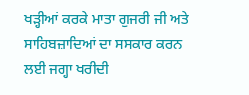ਖੜ੍ਹੀਆਂ ਕਰਕੇ ਮਾਤਾ ਗੁਜਰੀ ਜੀ ਅਤੇ ਸਾਹਿਬਜ਼ਾਦਿਆਂ ਦਾ ਸਸਕਾਰ ਕਰਨ ਲਈ ਜਗ੍ਹਾ ਖਰੀਦੀ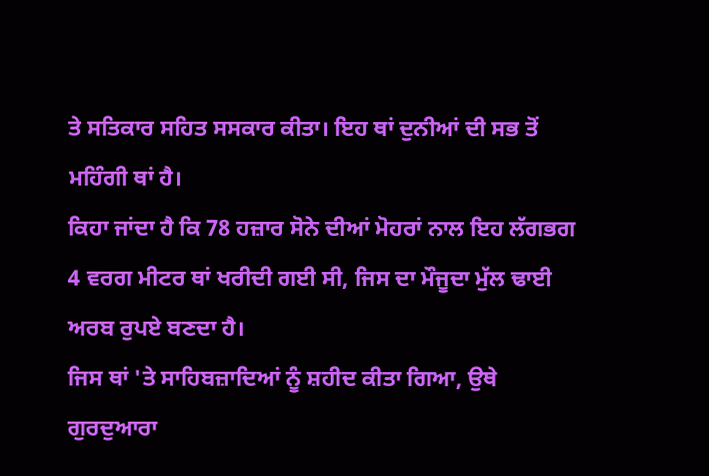ਤੇ ਸਤਿਕਾਰ ਸਹਿਤ ਸਸਕਾਰ ਕੀਤਾ। ਇਹ ਥਾਂ ਦੁਨੀਆਂ ਦੀ ਸਭ ਤੋਂ ਮਹਿੰਗੀ ਥਾਂ ਹੈ।
ਕਿਹਾ ਜਾਂਦਾ ਹੈ ਕਿ 78 ਹਜ਼ਾਰ ਸੋਨੇ ਦੀਆਂ ਮੋਹਰਾਂ ਨਾਲ ਇਹ ਲੱਗਭਗ 4 ਵਰਗ ਮੀਟਰ ਥਾਂ ਖਰੀਦੀ ਗਈ ਸੀ, ਜਿਸ ਦਾ ਮੌਜੂਦਾ ਮੁੱਲ ਢਾਈ ਅਰਬ ਰੁਪਏ ਬਣਦਾ ਹੈ।
ਜਿਸ ਥਾਂ 'ਤੇ ਸਾਹਿਬਜ਼ਾਦਿਆਂ ਨੂੰ ਸ਼ਹੀਦ ਕੀਤਾ ਗਿਆ, ਉਥੇ ਗੁਰਦੁਆਰਾ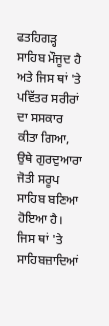ਫਤਹਿਗੜ੍ਹ ਸਾਹਿਬ ਮੌਜੂਦ ਹੈ ਅਤੇ ਜਿਸ ਥਾਂ 'ਤੇ ਪਵਿੱਤਰ ਸਰੀਰਾਂ ਦਾ ਸਸਕਾਰ ਕੀਤਾ ਗਿਆ, ਉਥੇ ਗੁਰਦੁਆਰਾ ਜੋਤੀ ਸਰੂਪ ਸਾਹਿਬ ਬਣਿਆ ਹੋਇਆ ਹੈ। ਜਿਸ ਥਾਂ 'ਤੇ ਸਾਹਿਬਜ਼ਾਦਿਆਂ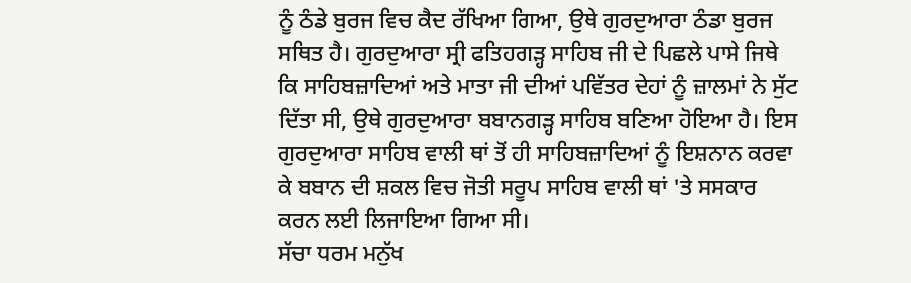ਨੂੰ ਠੰਡੇ ਬੁਰਜ ਵਿਚ ਕੈਦ ਰੱਖਿਆ ਗਿਆ, ਉਥੇ ਗੁਰਦੁਆਰਾ ਠੰਡਾ ਬੁਰਜ ਸਥਿਤ ਹੈ। ਗੁਰਦੁਆਰਾ ਸ੍ਰੀ ਫਤਿਹਗੜ੍ਹ ਸਾਹਿਬ ਜੀ ਦੇ ਪਿਛਲੇ ਪਾਸੇ ਜਿਥੇ ਕਿ ਸਾਹਿਬਜ਼ਾਦਿਆਂ ਅਤੇ ਮਾਤਾ ਜੀ ਦੀਆਂ ਪਵਿੱਤਰ ਦੇਹਾਂ ਨੂੰ ਜ਼ਾਲਮਾਂ ਨੇ ਸੁੱਟ ਦਿੱਤਾ ਸੀ, ਉਥੇ ਗੁਰਦੁਆਰਾ ਬਬਾਨਗੜ੍ਹ ਸਾਹਿਬ ਬਣਿਆ ਹੋਇਆ ਹੈ। ਇਸ ਗੁਰਦੁਆਰਾ ਸਾਹਿਬ ਵਾਲੀ ਥਾਂ ਤੋਂ ਹੀ ਸਾਹਿਬਜ਼ਾਦਿਆਂ ਨੂੰ ਇਸ਼ਨਾਨ ਕਰਵਾ ਕੇ ਬਬਾਨ ਦੀ ਸ਼ਕਲ ਵਿਚ ਜੋਤੀ ਸਰੂਪ ਸਾਹਿਬ ਵਾਲੀ ਥਾਂ 'ਤੇ ਸਸਕਾਰ ਕਰਨ ਲਈ ਲਿਜਾਇਆ ਗਿਆ ਸੀ।
ਸੱਚਾ ਧਰਮ ਮਨੁੱਖ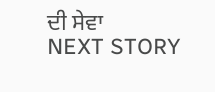ਦੀ ਸੇਵਾ
NEXT STORY